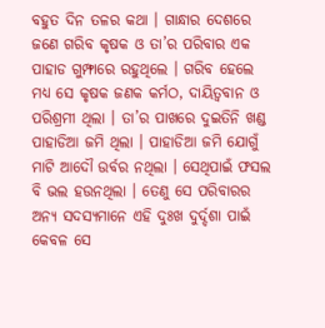ବହୁତ ଦିନ ତଳର କଥା । ଗାନ୍ଧାର ଦେଶରେ ଜଣେ ଗରିବ କୃଷକ ଓ ତା’ର ପରିବାର ଏକ ପାହାଡ ଗୁମ୍ଫାରେ ରହୁଥିଲେ । ଗରିବ ହେଲେ ମଧ୍ୟ ସେ କୃଷକ ଜଣକ କର୍ମଠ, ଦାୟିତ୍ୱବାନ ଓ ପରିଶ୍ରମୀ ଥିଲା । ତା’ର ପାଖରେ ଦୁଇତିନି ଖଣ୍ଡ ପାହାଡିଆ ଜମି ଥିଲା । ପାହାଡିଆ ଜମି ଯୋଗୁଁ ମାଟି ଆଦୌ ଉର୍ବର ନଥିଲା । ସେଥିପାଇଁ ଫସଲ ବି ଭଲ ହଉନଥିଲା । ତେଣୁ ସେ ପରିବାରର ଅନ୍ୟ ସଦସ୍ୟମାନେ ଏହି ଦୁଃଖ ଦୁର୍ଦ୍ଦଶା ପାଇଁ କେବଳ ସେ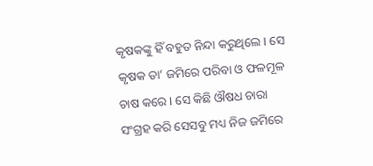କୃଷକଙ୍କୁ ହିଁ ବହୁତ ନିନ୍ଦା କରୁଥିଲେ । ସେ କୃଷକ ତା’ ଜମିରେ ପରିବା ଓ ଫଳମୂଳ ଚାଷ କରେ । ସେ କିଛି ଔଷଧ ଚାରା ସଂଗ୍ରହ କରି ସେସବୁ ମଧ୍ୟ ନିଜ ଜମିରେ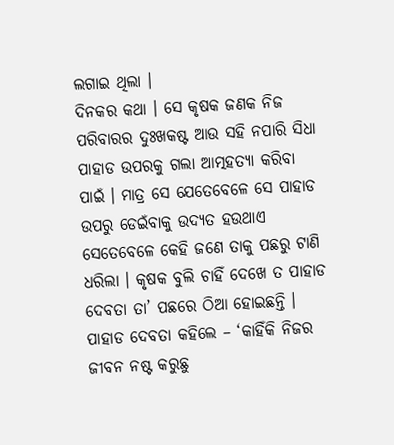ଲଗାଇ ଥିଲା ।
ଦିନକର କଥା । ସେ କୃଷକ ଜଣକ ନିଜ ପରିବାରର ଦୁଃଖକଷ୍ଟ ଆଉ ସହି ନପାରି ସିଧା ପାହାଡ ଉପରକୁ ଗଲା ଆତ୍ମହତ୍ୟା କରିବା ପାଇଁ । ମାତ୍ର ସେ ଯେତେବେଳେ ସେ ପାହାଡ ଉପରୁ ଡେଇଁବାକୁ ଉଦ୍ୟତ ହଉଥାଏ ସେତେବେଳେ କେହି ଜଣେ ତାକୁ ପଛରୁ ଟାଣି ଧରିଲା । କୃଷକ ବୁଲି ଚାହିଁ ଦେଖେ ତ ପାହାଡ ଦେବତା ତା’ ପଛରେ ଠିଆ ହୋଇଛନ୍ତି ।
ପାହାଡ ଦେବତା କହିଲେ – ‘କାହିଁକି ନିଜର ଜୀବନ ନଷ୍ଟ କରୁଛୁ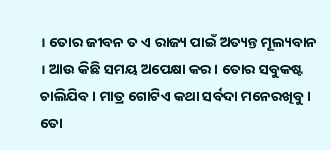। ତୋର ଜୀବନ ତ ଏ ରାଜ୍ୟ ପାଇଁ ଅତ୍ୟନ୍ତ ମୂଲ୍ୟବାନ । ଆଉ କିଛି ସମୟ ଅପେକ୍ଷା କର । ତୋର ସବୁକଷ୍ଟ ଚାଲିଯିବ । ମାତ୍ର ଗୋଟିଏ କଥା ସର୍ବଦା ମନେରଖିବୁ । ତୋ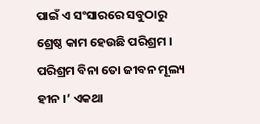ପାଇଁ ଏ ସଂସାରରେ ସବୁଠାରୁ ଶ୍ରେଷ୍ଠ କାମ ହେଉଛି ପରିଶ୍ରମ । ପରିଶ୍ରମ ବିନା ତୋ ଜୀବନ ମୂଲ୍ୟ ହୀନ ।’ ଏକଥା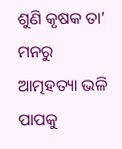ଶୁଣି କୃଷକ ତା’ ମନରୁ ଆତ୍ମହତ୍ୟା ଭଳି ପାପକୁ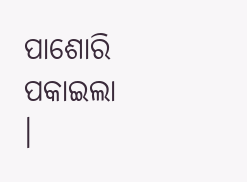ପାଶୋରି ପକାଇଲା ।